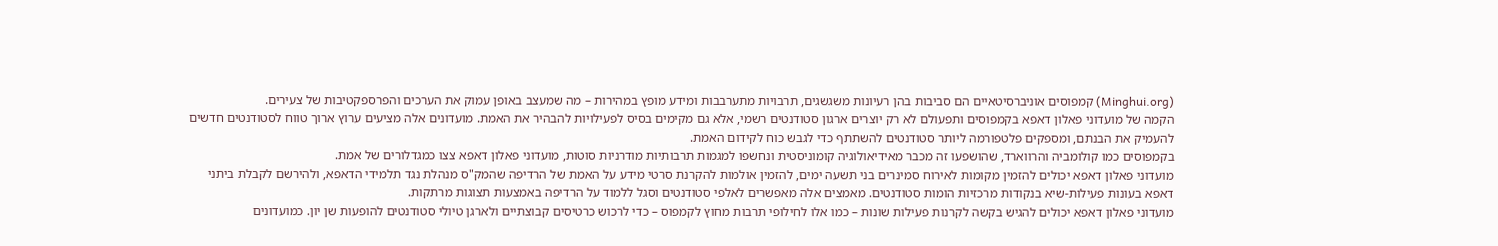(Minghui.org) קמפוסים אוניברסיטאיים הם סביבות בהן רעיונות משגשגים, תרבויות מתערבבות ומידע מופץ במהירות – מה שמעצב באופן עמוק את הערכים והפרספקטיבות של צעירים.
הקמה של מועדוני פאלון דאפא בקמפוסים ותפעולם לא רק יוצרים ארגון סטודנטים רשמי, אלא גם מקימים בסיס לפעילויות להבהיר את האמת. מועדונים אלה מציעים ערוץ ארוך טווח לסטודנטים חדשים להעמיק את הבנתם, ומספקים פלטפורמה ליותר סטודנטים להשתתף כדי לגבש כוח לקידום האמת.
בקמפוסים כמו קולומביה והרווארד, שהושפעו זה מכבר מאידיאולוגיה קומוניסטית ונחשפו למגמות תרבותיות מודרניות סוטות, מועדוני פאלון דאפא צצו כמגדלורים של אמת.
מועדוני פאלון דאפא יכולים להזמין מקומות לאירוח סמינרים בני תשעה ימים, להזמין אולמות להקרנת סרטי מידע על האמת של הרדיפה שהמק"ס מנהלת נגד תלמידי הדאפא, ולהירשם לקבלת ביתני דאפא בעונות פעילות-שיא בנקודות מרכזיות הומות סטודנטים. מאמצים אלה מאפשרים לאלפי סטודנטים וסגל ללמוד על הרדיפה באמצעות תצוגות מרתקות.
מועדוני פאלון דאפא יכולים להגיש בקשה לקרנות פעילות שונות – כמו אלו לחילופי תרבות מחוץ לקמפוס – כדי לרכוש כרטיסים קבוצתיים ולארגן טיולי סטודנטים להופעות שן יון. כמועדונים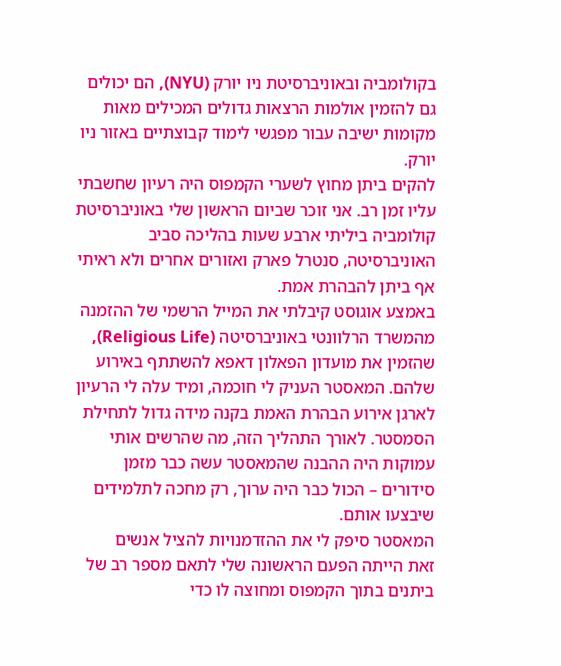בקולומביה ובאוניברסיטת ניו יורק (NYU), הם יכולים גם להזמין אולמות הרצאות גדולים המכילים מאות מקומות ישיבה עבור מפגשי לימוד קבוצתיים באזור ניו יורק.
להקים ביתן מחוץ לשערי הקמפוס היה רעיון שחשבתי עליו זמן רב. אני זוכר שביום הראשון שלי באוניברסיטת קולומביה ביליתי ארבע שעות בהליכה סביב האוניברסיטה, סנטרל פארק ואזורים אחרים ולא ראיתי אף ביתן להבהרת אמת.
באמצע אוגוסט קיבלתי את המייל הרשמי של ההזמנה מהמשרד הרלוונטי באוניברסיטה (Religious Life), שהזמין את מועדון הפאלון דאפא להשתתף באירוע שלהם. המאסטר העניק לי חוכמה, ומיד עלה לי הרעיון לארגן אירוע הבהרת האמת בקנה מידה גדול לתחילת הסמסטר. לאורך התהליך הזה, מה שהרשים אותי עמוקות היה ההבנה שהמאסטר עשה כבר מזמן סידורים – הכול כבר היה ערוך, רק מחכה לתלמידים שיבצעו אותם.
המאסטר סיפק לי את ההזדמנויות להציל אנשים
זאת הייתה הפעם הראשונה שלי לתאם מספר רב של ביתנים בתוך הקמפוס ומחוצה לו כדי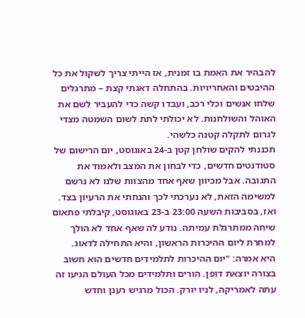להבהיר את האמת בו זמנית, אז הייתי צריך לשקול את כל ההיבטים והאחריויות. בהתחלה דאגתי קצת – מתרגלים שלחו אנשים וכלי רכב, ועבדו קשה כדי להעביר לשם את האוהל והשולחנות. לא יכולתי לתת לשום השמטה מצדי לגרום לתקלה קטנה כלשהי.
תכננתי להקים שולחן קטן ב-24 באוגוסט, יום הרישום של סטודנטים חדשים, כדי לבחון את המצב ולאמוד את התגובה. אבל מכיוון שאף אחד מהצוות שלנו לא נרשם למשימה הזאת, לא נערכתי לכך והנחתי את הרעיון בצד.
ואז, בסביבות השעה 23:00 ב-23 באוגוסט, קיבלתי פתאום שיחה ממתרגלת עמיתה. נודע לה שאף אחד לא הולך למחרת ליום ההיכרות הראשון, והיא התחילה לדאוג.
היא אמרה: "יום ההיכרות לתלמידים חדשים הוא חשוב בצורה יוצאת דופן. הורים ותלמידים מכל העולם הגיעו זה עתה לאמריקה, לניו יורק. הכול מרגיש רענן וחדש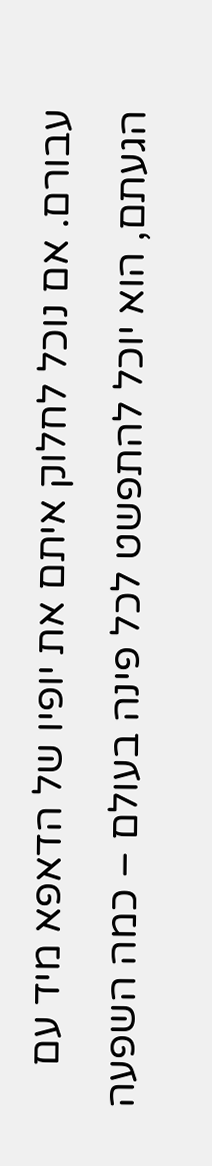עבורם. אם נוכל לחלוק איתם את יופיו של הדאפא מיד עם הגעתם, הוא יוכל להתפשט לכל פינה בעולם – כמה השפעה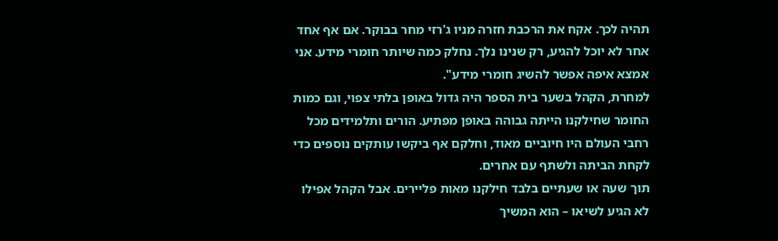תהיה לכך. אקח את הרכבת חזרה מניו ג'רזי מחר בבוקר. אם אף אחד אחר לא יוכל להגיע, רק שנינו נלך. נחלק כמה שיותר חומרי מידע. אני אמצא איפה אפשר להשיג חומרי מידע".
למחרת, הקהל בשער בית הספר היה גדול באופן בלתי צפוי, וגם כמות החומר שחילקנו הייתה גבוהה באופן מפתיע. הורים ותלמידים מכל רחבי העולם היו חיוביים מאוד, וחלקם אף ביקשו עותקים נוספים כדי לקחת הביתה ולשתף עם אחרים.
תוך שעה או שעתיים בלבד חילקנו מאות פליירים. אבל הקהל אפילו לא הגיע לשיאו – הוא המשיך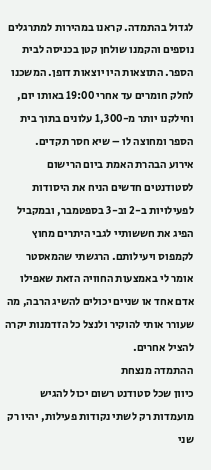לגדול בהתמדה. קראנו במהירות למתרגלים נוספים והקמנו שולחן קטן בכניסה לבית הספר. התוצאות היו יוצאות דופן. המשכנו לחלק חומרים עד אחרי 19:00 באותו יום, וחילקנו יותר מ-1,300 עלונים בתוך בית הספר ומחוצה לו – שיא חסר תקדים.
אירוע הבהרת האמת ביום הרישום לסטודנטים חדשים הניח את היסודות לפעילויות ב-2 וב-3 בספטמבר, ובמקביל הפיג את חששותיי לגבי היתרים מחוץ לקמפוס ויעילותם. הרגשתי שהמאסטר אומר לי באמצעות החוויה הזאת שאפילו אדם אחד או שניים יכולים להשיג הרבה, מה שעורר אותי להוקיר ולנצל כל הזדמנות יקרה להציל אחרים.
ההתמדה מנצחת
כיוון שכל סטודנט רשום יכול להגיש מועמדות רק לשתי נקודות פעילות, יהיו רק שני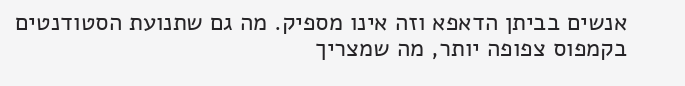אנשים בביתן הדאפא וזה אינו מספיק. מה גם שתנועת הסטודנטים בקמפוס צפופה יותר, מה שמצריך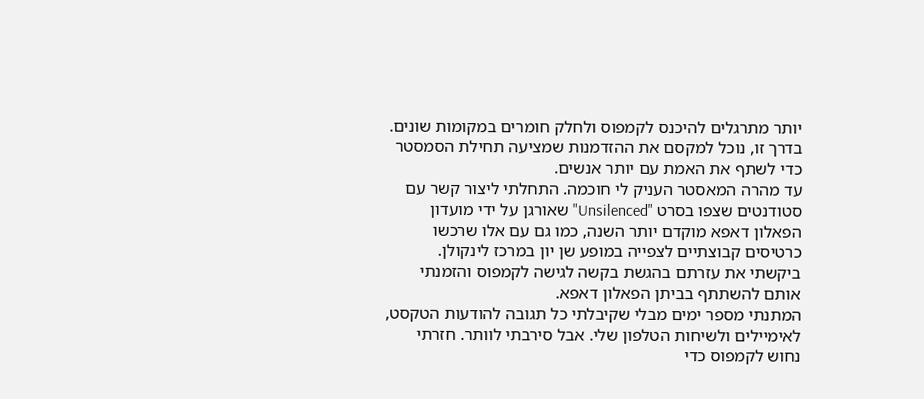יותר מתרגלים להיכנס לקמפוס ולחלק חומרים במקומות שונים. בדרך זו, נוכל למקסם את ההזדמנות שמציעה תחילת הסמסטר כדי לשתף את האמת עם יותר אנשים.
עד מהרה המאסטר העניק לי חוכמה. התחלתי ליצור קשר עם סטודנטים שצפו בסרט "Unsilenced" שאורגן על ידי מועדון הפאלון דאפא מוקדם יותר השנה, כמו גם עם אלו שרכשו כרטיסים קבוצתיים לצפייה במופע שן יון במרכז לינקולן. ביקשתי את עזרתם בהגשת בקשה לגישה לקמפוס והזמנתי אותם להשתתף בביתן הפאלון דאפא.
המתנתי מספר ימים מבלי שקיבלתי כל תגובה להודעות הטקסט, לאימיילים ולשיחות הטלפון שלי. אבל סירבתי לוותר. חזרתי נחוש לקמפוס כדי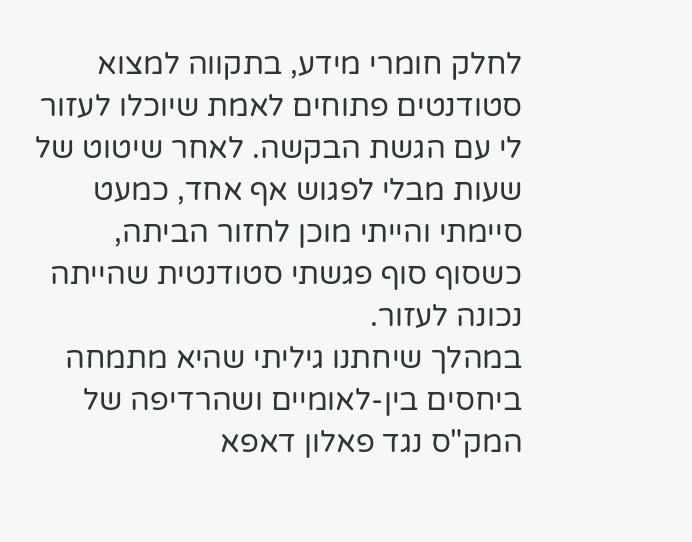לחלק חומרי מידע, בתקווה למצוא סטודנטים פתוחים לאמת שיוכלו לעזור לי עם הגשת הבקשה. לאחר שיטוט של שעות מבלי לפגוש אף אחד, כמעט סיימתי והייתי מוכן לחזור הביתה, כשסוף סוף פגשתי סטודנטית שהייתה נכונה לעזור.
במהלך שיחתנו גיליתי שהיא מתמחה ביחסים בין-לאומיים ושהרדיפה של המק"ס נגד פאלון דאפא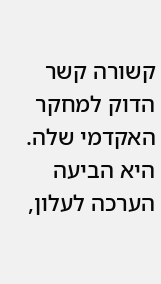קשורה קשר הדוק למחקר האקדמי שלה. היא הביעה הערכה לעלון,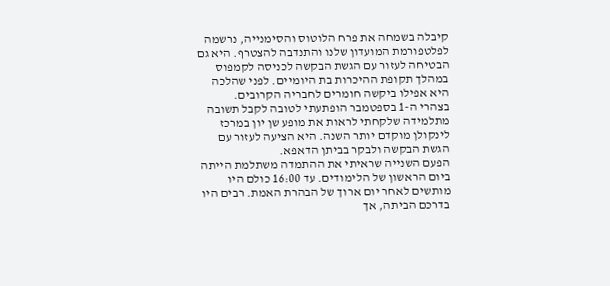קיבלה בשמחה את פרח הלוטוס והסימנייה, נרשמה לפלטפורמת המועדון שלנו והתנדבה להצטרף. היא גם הבטיחה לעזור עם הגשת הבקשה לכניסה לקמפוס במהלך תקופת ההיכרות בת היומיים. לפני שהלכה היא אפילו ביקשה חומרים לחבריה הקרובים.
בצהרי ה-1 בספטמבר הופתעתי לטובה לקבל תשובה מתלמידה שלקחתי לראות את מופע שן יון במרכז לינקולן מוקדם יותר השנה. היא הציעה לעזור עם הגשת הבקשה ולבקר בביתן הדאפא.
הפעם השנייה שראיתי את ההתמדה משתלמת הייתה ביום הראשון של הלימודים. עד 16:00 כולם היו מותשים לאחר יום ארוך של הבהרת האמת. רבים היו בדרכם הביתה, אך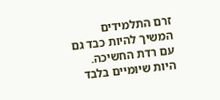זרם התלמידים המשיך להיות כבד גם עם רדת החשיכה. היות שיומיים בלבד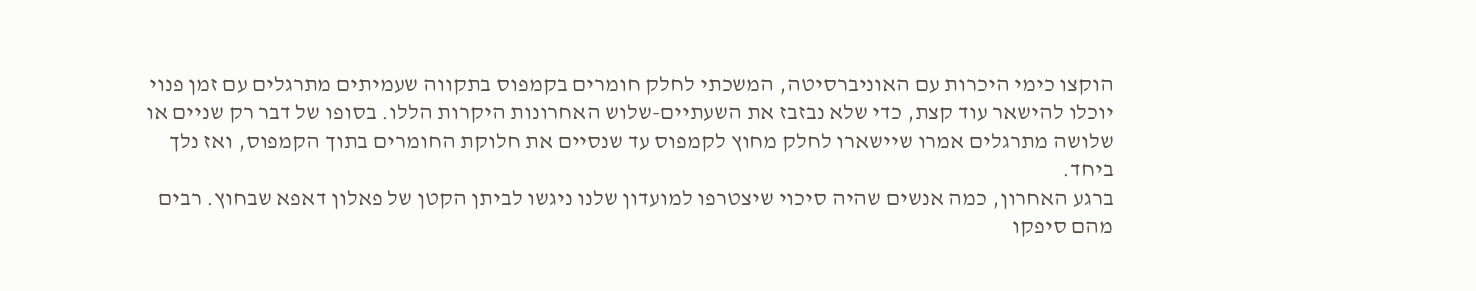הוקצו כימי היכרות עם האוניברסיטה, המשכתי לחלק חומרים בקמפוס בתקווה שעמיתים מתרגלים עם זמן פנוי יוכלו להישאר עוד קצת, כדי שלא נבזבז את השעתיים-שלוש האחרונות היקרות הללו. בסופו של דבר רק שניים או שלושה מתרגלים אמרו שיישארו לחלק מחוץ לקמפוס עד שנסיים את חלוקת החומרים בתוך הקמפוס, ואז נלך ביחד.
ברגע האחרון, כמה אנשים שהיה סיכוי שיצטרפו למועדון שלנו ניגשו לביתן הקטן של פאלון דאפא שבחוץ. רבים מהם סיפקו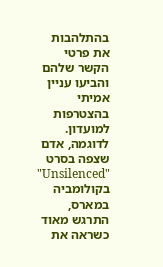בהתלהבות את פרטי הקשר שלהם והביעו עניין אמיתי בהצטרפות למועדון.
לדוגמה, אדם שצפה בסרט "Unsilenced" בקולומביה במארס, התרגש מאוד כשראה את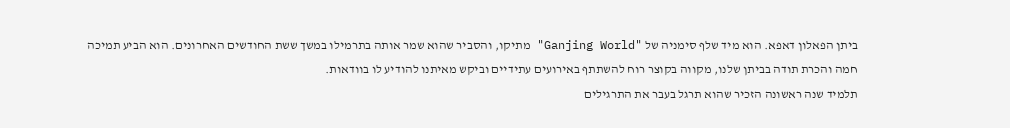ביתן הפאלון דאפא. הוא מיד שלף סימניה של "Ganjing World" מתיקו, והסביר שהוא שמר אותה בתרמילו במשך ששת החודשים האחרונים. הוא הביע תמיכה חמה והכרת תודה בביתן שלנו, מקווה בקוצר רוח להשתתף באירועים עתידיים וביקש מאיתנו להודיע לו בוודאות.
תלמיד שנה ראשונה הזכיר שהוא תרגל בעבר את התרגילים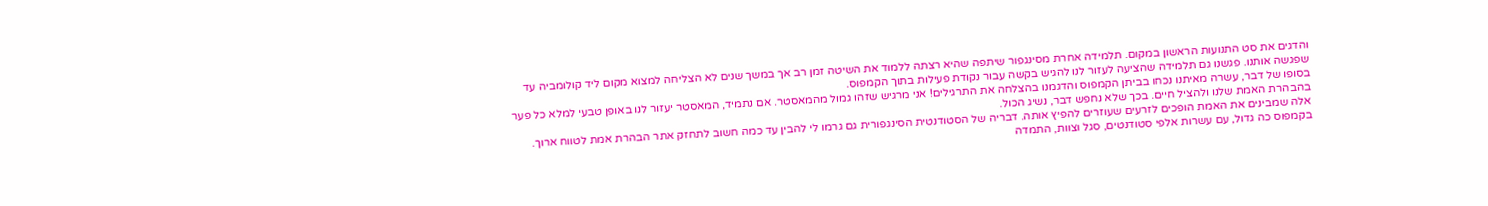והדגים את סט התנועות הראשון במקום. תלמידה אחרת מסינגפור שיתפה שהיא רצתה ללמוד את השיטה זמן רב אך במשך שנים לא הצליחה למצוא מקום ליד קולומביה עד שפגשה אותנו. פגשנו גם תלמידה שהציעה לעזור לנו להגיש בקשה עבור נקודת פעילות בתוך הקמפוס.
בסופו של דבר, עשרה מאיתנו נכחו בביתן הקמפוס והדגמנו בהצלחה את התרגילים! אני מרגיש שזהו גמול מהמאסטר. אם נתמיד, המאסטר יעזור לנו באופן טבעי למלא כל פער בהבהרת האמת שלנו ולהציל חיים. בכך שלא נחפש דבר, נשיג הכול.
אלה שמבינים את האמת הופכים לזרעים שעוזרים להפיץ אותה. דבריה של הסטודנטית הסינגפורית גם גרמו לי להבין עד כמה חשוב לתחזק אתר הבהרת אמת לטווח ארוך. בקמפוס כה גדול, עם עשרות אלפי סטודנטים, סגל וצוות, התמדה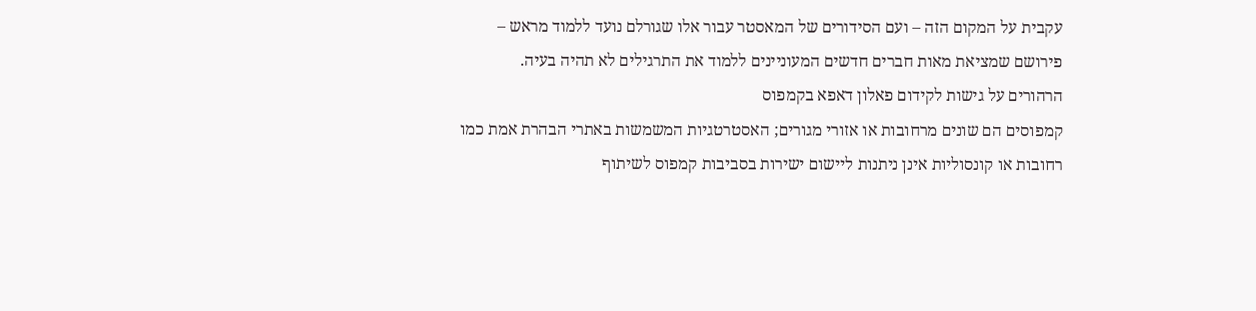עקבית על המקום הזה – ועם הסידורים של המאסטר עבור אלו שגורלם נועד ללמוד מראש – פירושם שמציאת מאות חברים חדשים המעוניינים ללמוד את התרגילים לא תהיה בעיה.
הרהורים על גישות לקידום פאלון דאפא בקמפוס
קמפוסים הם שונים מרחובות או אזורי מגורים; האסטרטגיות המשמשות באתרי הבהרת אמת כמו רחובות או קונסוליות אינן ניתנות ליישום ישירות בסביבות קמפוס לשיתוף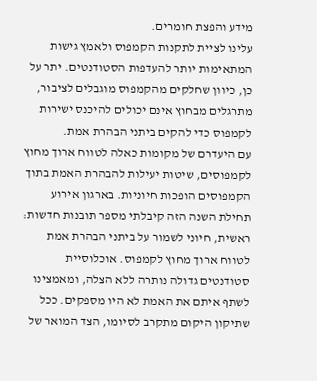מידע והפצת חומרים.
עלינו לציית לתקנות הקמפוס ולאמץ גישות המתאימות יותר להעדפות הסטודנטים. יתר על כן, כיוון שחלקים מהקמפוס מוגבלים לציבור, מתרגלים מבחוץ אינם יכולים להיכנס ישירות לקמפוס כדי להקים ביתני הבהרת אמת.
עם היעדרם של מקומות כאלה לטווח ארוך מחוץ לקמפוסים, שיטות יעילות להבהרת האמת בתוך הקמפוסים הופכות חיוניות. בארגון אירוע תחילת השנה הזה קיבלתי מספר תובנות חדשות:
ראשית, חיוני לשמור על ביתני הבהרת אמת לטווח ארוך מחוץ לקמפוס. אוכלוסיית סטודנטים גדולה נותרה ללא הצלה, ומאמצינו לשתף איתם את האמת לא היו מספקים. ככל שתיקון היקום מתקרב לסיומו, הצד המואר של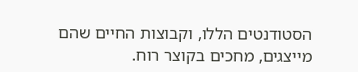הסטודנטים הללו, וקבוצות החיים שהם מייצגים, מחכים בקוצר רוח.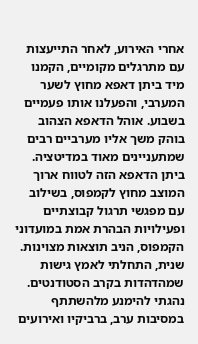אחרי האירוע, לאחר התייעצות עם מתרגלים מקומיים, הקמנו מיד ביתן דאפא מחוץ לשער המערבי, והפעלנו אותו פעמיים בשבוע. אוהל הדאפא הצהוב בוהק משך אליו מערביים רבים שמתעניינים מאוד במדיטציה. ביתן הדאפא הזה לטווח ארוך המוצב מחוץ לקמפוס, בשילוב עם מפגשי תרגול קבוצתיים ופעילויות הבהרת אמת במועדוני הקמפוס, הניב תוצאות מצוינות.
שנית, התחלתי לאמץ גישות שמהדהדות בקרב הסטודנטים. נהגתי להימנע מלהשתתף במסיבות ערב, ברביקיו ואירועים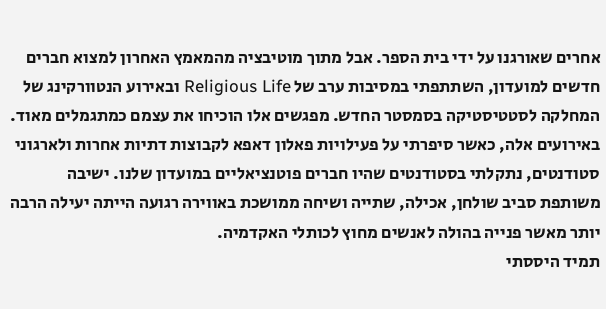אחרים שאורגנו על ידי בית הספר. אבל מתוך מוטיבציה מהמאמץ האחרון למצוא חברים חדשים למועדון, השתתפתי במסיבות ערב של Religious Life ובאירוע הנטוורקינג של המחלקה לסטטיסטיקה בסמסטר החדש. מפגשים אלו הוכיחו את עצמם כמתגמלים מאוד.
באירועים אלה, כאשר סיפרתי על פעילויות פאלון דאפא לקבוצות דתיות אחרות ולארגוני סטודנטים, נתקלתי בסטודנטים שהיו חברים פוטנציאליים במועדון שלנו. ישיבה משותפת סביב שולחן, אכילה, שתייה ושיחה ממושכת באווירה רגועה הייתה יעילה הרבה יותר מאשר פנייה בהולה לאנשים מחוץ לכותלי האקדמיה.
תמיד היססתי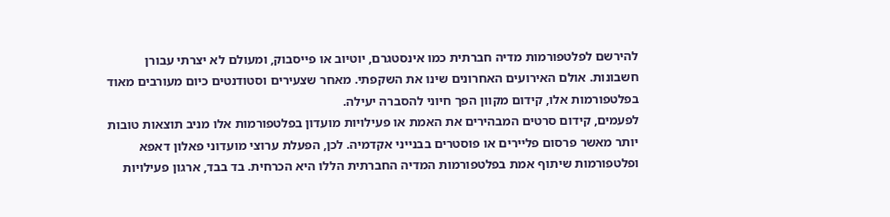להירשם לפלטפורמות מדיה חברתית כמו אינסטגרם, יוטיוב או פייסבוק, ומעולם לא יצרתי עבורן חשבונות. אולם האירועים האחרונים שינו את השקפתי. מאחר שצעירים וסטודנטים כיום מעורבים מאוד בפלטפורמות אלו, קידום מקוון הפך חיוני להסברה יעילה.
לפעמים, קידום סרטים המבהירים את האמת או פעילויות מועדון בפלטפורמות אלו מניב תוצאות טובות יותר מאשר פרסום פליירים או פוסטרים בבנייני אקדמיה. לכן, הפעלת ערוצי מועדוני פאלון דאפא ופלטפורמות שיתוף אמת בפלטפורמות המדיה החברתית הללו היא הכרחית. בד בבד, ארגון פעילויות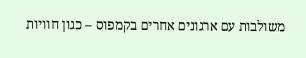משולבות עם ארגונים אחרים בקמפוס – כגון חוויות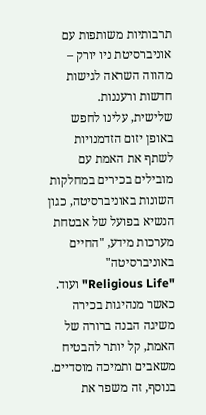תרבותיות משותפות עם אוניברסיטת ניו יורק – מהווה השראה לגישות חדשות ורעננות.
שלישית, עלינו לחפש באופן יזום הזדמנויות לשתף את האמת עם מובילים בכירים במחלקות השונות באוניברסיטה, כגון הנשיא בפועל של אבטחת מערכות מידע, "החיים באוניברסיטה" "Religious Life" ועוד. כאשר מנהיגות בכירה משיגה הבנה ברורה של האמת, קל יותר להבטיח משאבים ותמיכה מוסדיים. בנוסף, זה משפר את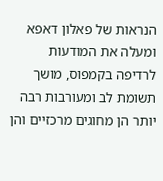הנראות של פאלון דאפא ומעלה את המודעות לרדיפה בקמפוס, מושך תשומת לב ומעורבות רבה יותר הן מחוגים מרכזיים והן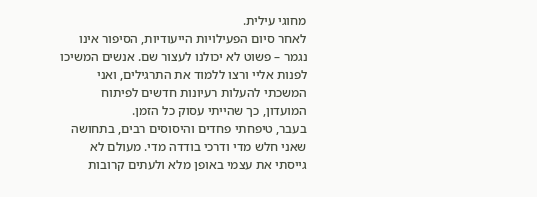מחוגי עילית.
לאחר סיום הפעילויות הייעודיות, הסיפור אינו נגמר – פשוט לא יכולנו לעצור שם. אנשים המשיכו לפנות אליי ורצו ללמוד את התרגילים, ואני המשכתי להעלות רעיונות חדשים לפיתוח המועדון, כך שהייתי עסוק כל הזמן.
בעבר, טיפחתי פחדים והיסוסים רבים, בתחושה שאני חלש מדי ודרכי בודדה מדי. מעולם לא גייסתי את עצמי באופן מלא ולעתים קרובות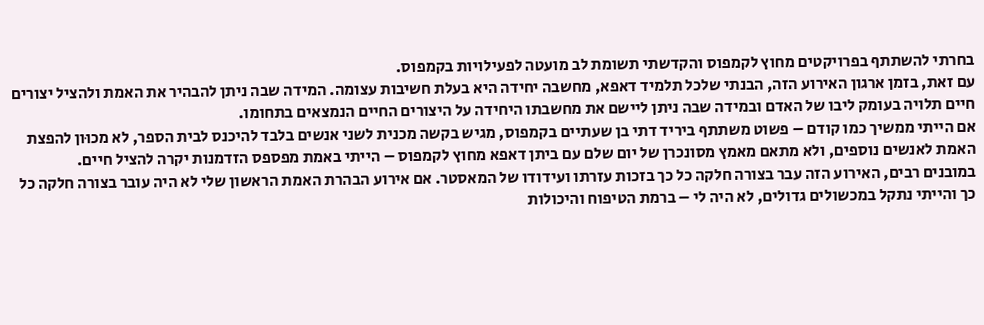בחרתי להשתתף בפרויקטים מחוץ לקמפוס והקדשתי תשומת לב מועטה לפעילויות בקמפוס.
עם זאת, בזמן ארגון האירוע הזה, הבנתי שלכל תלמיד דאפא, מחשבה יחידה היא בעלת חשיבות עצומה. המידה שבה ניתן להבהיר את האמת ולהציל יצורים חיים תלויה בעומק ליבו של האדם ובמידה שבה ניתן ליישם את מחשבתו היחידה על היצורים החיים הנמצאים בתחומו.
אם הייתי ממשיך כמו קודם – פשוט משתתף ביריד דתי בן שעתיים בקמפוס, מגיש בקשה מכנית לשני אנשים בלבד להיכנס לבית הספר, לא מכוּון להפצת האמת לאנשים נוספים, ולא מתאם מאמץ מסונכרן של יום שלם עם ביתן דאפא מחוץ לקמפוס – הייתי באמת מפספס הזדמנות יקרה להציל חיים.
במובנים רבים, האירוע הזה עבר בצורה חלקה כל כך בזכות עזרתו ועידודו של המאסטר. אם אירוע הבהרת האמת הראשון שלי לא היה עובר בצורה חלקה כל כך והייתי נתקל במכשולים גדולים, לא היה לי – ברמת הטיפוח והיכולות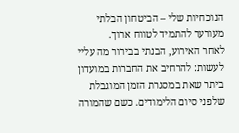הנוכחיות שלי – הביטחון הבלתי מעורער להתמיד לטווח ארוך.
לאחר האירוע, הבנתי בבירור מה עליי לעשות: להרחיב את החברות במועדון ביתר שאת במסגרת הזמן המוגבלת שלפני סיום הלימודים. כשם שהמורה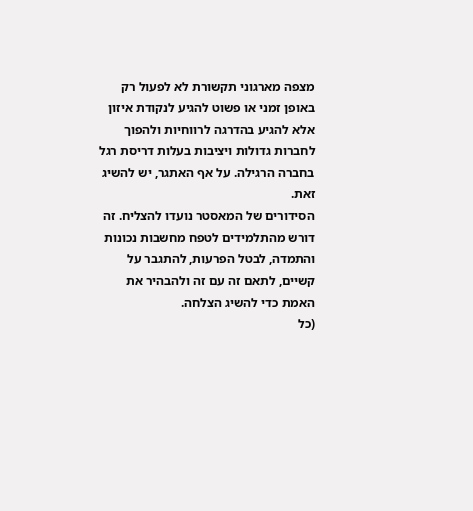מצפה מארגוני תקשורת לא לפעול רק באופן זמני או פשוט להגיע לנקודת איזון אלא להגיע בהדרגה לרווחיות ולהפוך לחברות גדולות ויציבות בעלות דריסת רגל בחברה הרגילה. על אף האתגר, יש להשיג זאת.
הסידורים של המאסטר נועדו להצליח. זה דורש מהתלמידים לטפח מחשבות נכונות והתמדה, לבטל הפרעות, להתגבר על קשיים, לתאם זה עם זה ולהבהיר את האמת כדי להשיג הצלחה.
(כל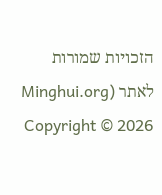הזכויות שמורות לאתר Minghui.org) Copyright © 2026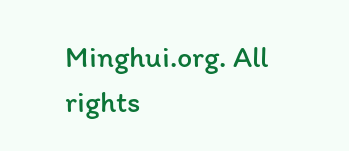Minghui.org. All rights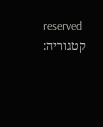reserved
קטגוריה: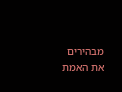מבהירים את האמת